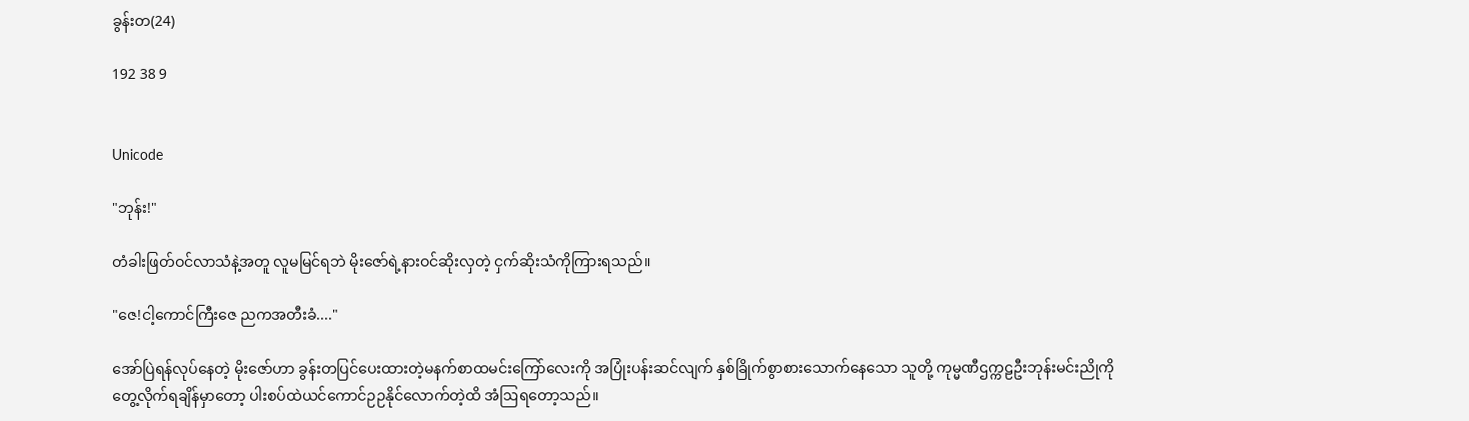ခွန်းတ(24)

192 38 9


Unicode

"ဘုန်း!"

တံခါးဖြတ်ဝင်လာသံနဲ့အတူ လူမမြင်ရဘဲ မိုးဇော်ရဲ့နားဝင်ဆိုးလှတဲ့ ငှက်ဆိုးသံကိုကြားရသည်။

"ဇေ!ငါ့ကောင်ကြီးဇေ ညကအတီးခံ...."

အော်ပြဲရန်လုပ်နေတဲ့ မိုးဇော်ဟာ ခွန်းတ‌ပြင်ပေးထားတဲ့မနက်စာထမင်းကြော်လေးကို အပြုံးပန်းဆင်လျက် နှစ်ခြိုက်စွာစားသောက်နေသော သူတို့ ကုမ္မဏီဌက္ကဠဦးဘုန်းမင်းညိုကို တွေ့လိုက်ရချိန်မှာတော့ ပါးစပ်ထဲယင်ကောင်ဉဉနိုင်လောက်တဲ့ထိ အံဩရတော့သည်။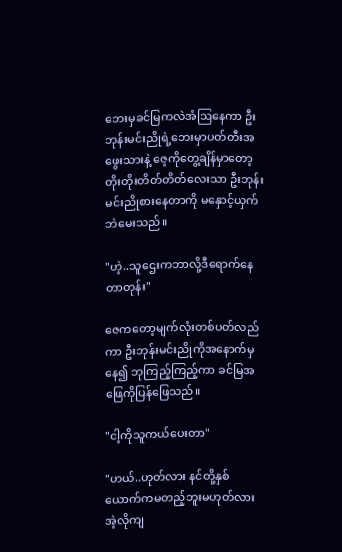ဘေးမှခင်မြကလဲအံဩနေကာ ‌ဦးဘုန်းမင်းညိုရဲ့ဘေးမှာပတ်တီးအဖွေးသားနဲ့ ဇေ့ကိုတွေ့ချိန်မှာတော့ တိုးတိုးတိတ်တိတ်လေးသာ ဦးဘုန်းမင်းညိုစားနေတာကို မနှောင့်ယှက်ဘဲမေးသည်။

"ဟဲ့..သူဌေးကဘာလို့ဒီရောက်နေတာတုန်း"

ဇေကတော့မျက်လုံးတစ်ပတ်လည်ကာ ဦးဘုန်းမင်းညိုကိုအနောက်မှနေ၍ ဘုကြည့်ကြည့်ကာ ခင်မြအဖြေကိုပြန်ဖြေသည်။

"ငါ့ကိုသူကယ်ပေးတာ"

"ဟယ်..ဟုတ်လား နင်တို့နှစ်ယောက်ကမတည့်ဘူးမဟုတ်လား အဲ့လိုကျ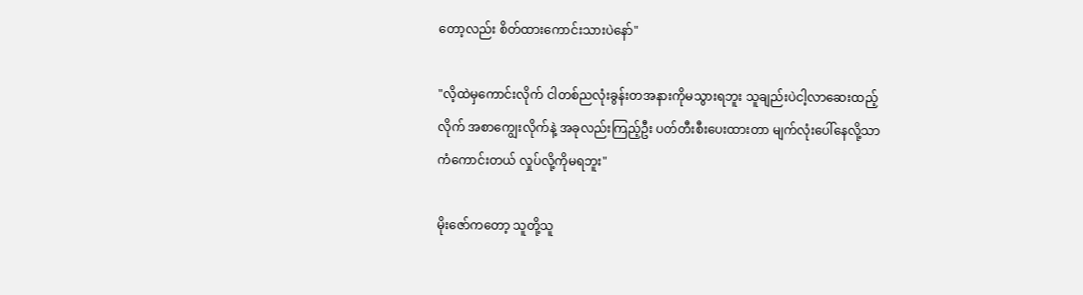တော့လည်း စိတ်ထားကောင်းသားပဲနော်"

"လိ့ထဲမှကောင်းလိုက် ငါတစ်ညလုံးခွန်းတအနားကိုမသွားရဘူး သူချည်းပဲငါ့လာဆေးထည့်လိုက် အစာကျွေးလိုက်နဲ့ အခုလည်းကြည့်ဦး ပတ်တီးစီးပေးထားတာ မျက်လုံးပေါ်နေလို့သာကံကောင်းတယ် လှုပ်လို့ကိုမရဘူး"

မိုးဇော်ကတော့ သူတို့သူ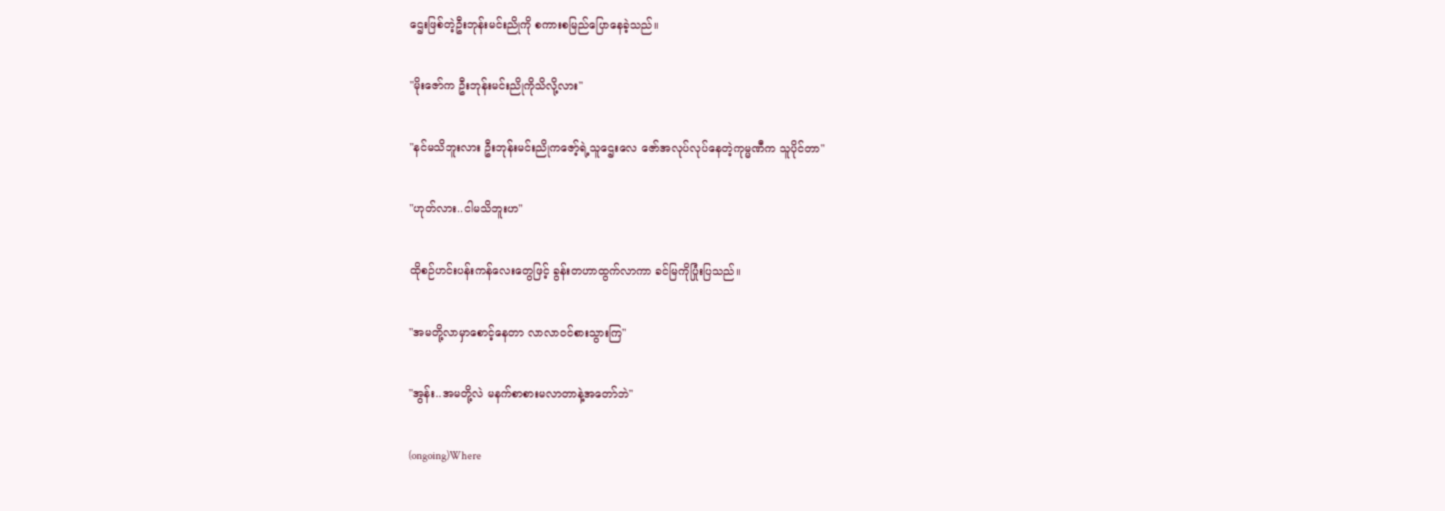ဌေးဖြစ်တဲ့ဦးဘုန်းမင်းညိုကို စကားစမြည်ပြောနေခဲ့သည်။

"မိုးဇော်က ဦးဘုန်းမင်းညိုကိုသိလို့လား"

"နင်မသိဘူးလား ဦးဘုန်းမင်းညိုကဇော့်ရဲ့သူဌေးလေ ဇော်အလုပ်လုပ်နေတဲ့ကုမ္မဏီက သူပိုင်တာ"

"ဟုတ်လား..ငါမသိဘူးဟ"

ထိုစဉ်ဟင်းပန်းကန်လေးတွေဖြင့် ခွန်းတဟာထွက်လာကာ ခင်မြကိုပြုံးပြသည်။

"အမတို့လာမှာစောင့်နေတာ လာလာဝင်စားသွားကြ"

"အွန်း..အမတို့လဲ မနက်စာစားမလာတာနဲ့အတော်ဘဲ"

(ongoing)Where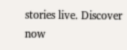stories live. Discover now